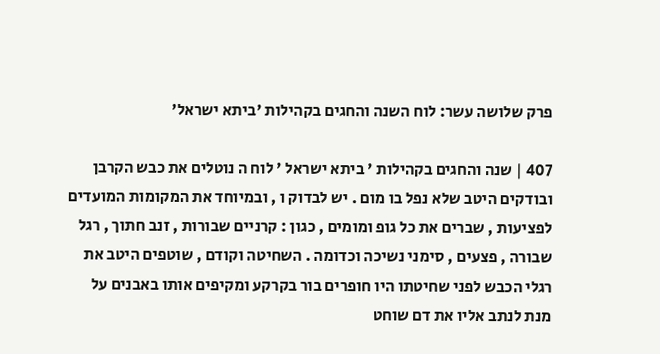פרק שלושה עשר: לוח השנה והחגים בקהילות 'ביתא ישראל'

407 | שנה והחגים בקהילות ' ביתא ישראל ' לוח ה נוטלים את כבש הקרבן ובודקים היטב שלא נפל בו מום . יש לבדוק ו , ובמיוחד את המקומות המועדים לפציעות , שברים את כל גופ ומומים , כגון : קרניים שבורות , זנב חתוך , רגל שבורה , פצעים , סימני נשיכה וכדומה . השחיטה וקודם , שוטפים היטב את רגלי הכבש לפני שחיטתו היו חופרים בור בקרקע ומקיפים אותו באבנים על מנת לנתב אליו את דם שוחט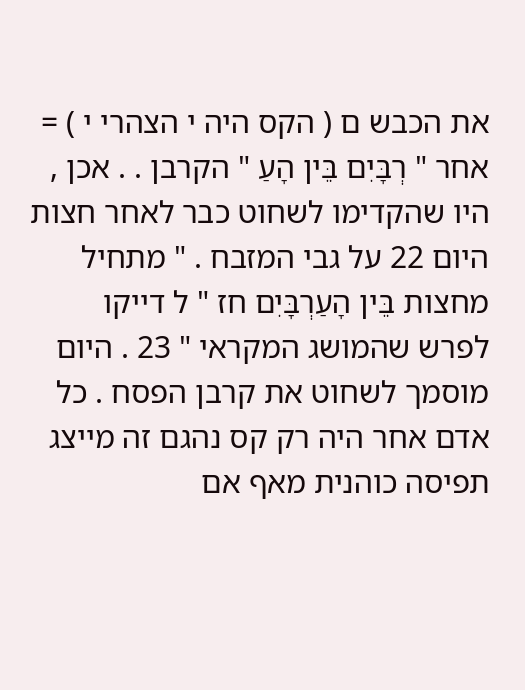את הכבש ם ( הקס היה י הצהרי י ) = אחר " רְבָּיִם בֵּין הָעַ " הקרבן . . אכן , היו שהקדימו לשחוט כבר לאחר חצות היום 22 על גבי המזבח . " מתחיל מחצות בֵּין הָעַרְבָּיִם חז " ל דייקו לפרש שהמושג המקראי " 23 . היום מוסמך לשחוט את קרבן הפסח . כל אדם אחר היה רק קס נהגם זה מייצג תפיסה כוהנית מאף אם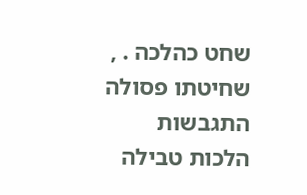שחט כהלכה . , שחיטתו פסולה התגבשות הלכות טבילה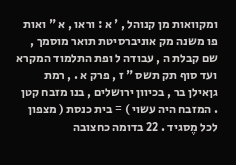ומקוואות מן קנוהל , ' א : וראו , א " ואות פו משנה מק אוניברסיטת תואר מוסמך , שם קבלת ה , עבודה ל ופת התלמוד המקרא ועד סוף תק תשס " ז , פרק א . , רמת גןאילן בר , בכיוון ירושלים , בנו מזבח קטן . המזבח היה עשוי ) = בית כנסת ( מצפון לכל מֶסגיד . 22 בדומה כחצובה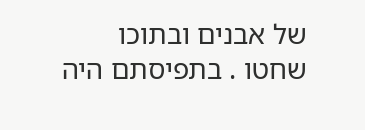של אבנים ובתוכו שחטו . בתפיסתם היה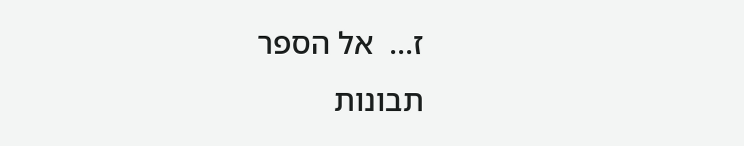ז...  אל הספר
תבונות